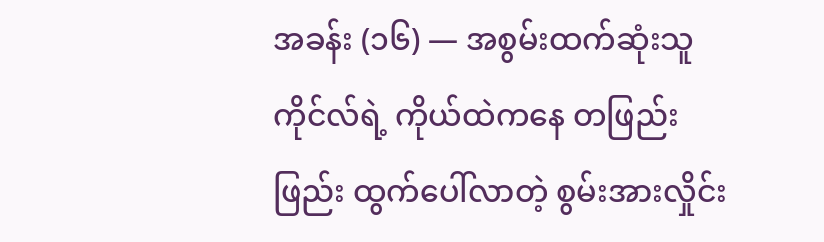အခန်း (၁၆) — အစွမ်းထက်ဆုံးသူ
ကိုင်လ်ရဲ့ ကိုယ်ထဲကနေ တဖြည်းဖြည်း ထွက်ပေါ်လာတဲ့ စွမ်းအားလှိုင်း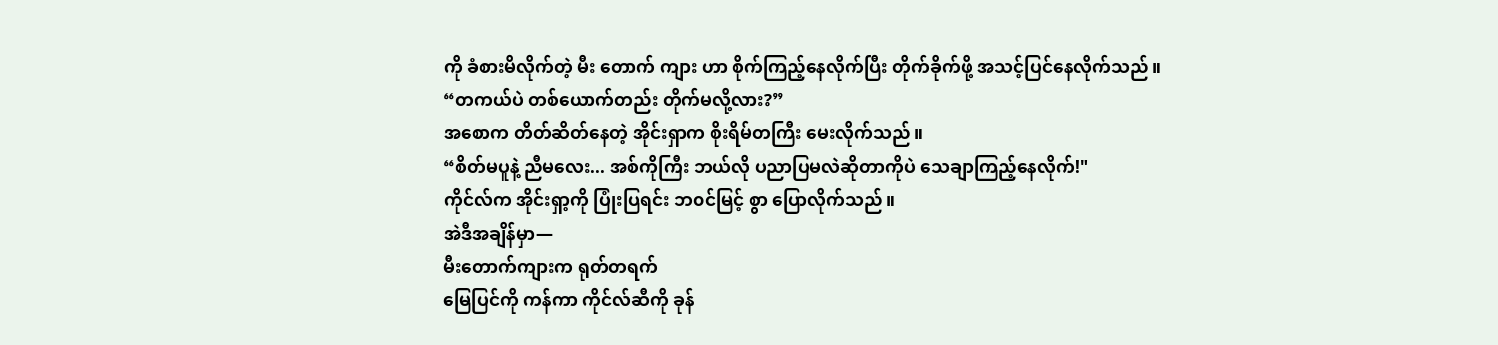ကို ခံစားမိလိုက်တဲ့ မီး တောက် ကျား ဟာ စိုက်ကြည့်နေလိုက်ပြီး တိုက်ခိုက်ဖို့ အသင့်ပြင်နေလိုက်သည်။
“တကယ်ပဲ တစ်ယောက်တည်း တိုက်မလို့လား?”
အစောက တိတ်ဆိတ်နေတဲ့ အိုင်းရှာက စိုးရိမ်တကြီး မေးလိုက်သည်။
“စိတ်မပူနဲ့ ညီမလေး... အစ်ကိုကြီး ဘယ်လို ပညာပြမလဲဆိုတာကိုပဲ သေချာကြည့်နေလိုက်!"
ကိုင်လ်က အိုင်းရှာ့ကို ပြုံးပြရင်း ဘ၀င်မြင့် စွာ ပြောလိုက်သည်။
အဲဒီအချိန်မှာ—
မီးတောက်ကျားက ရုတ်တရက်
မြေပြင်ကို ကန်ကာ ကိုင်လ်ဆီကို ခုန်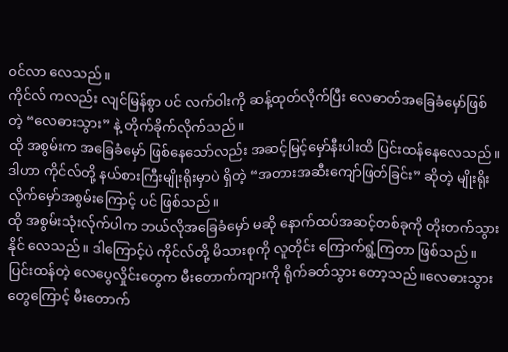၀င်လာ လေသည်။
ကိုင်လ် ကလည်း လျင်မြန်စွာ ပင် လက်ဝါးကို ဆန့်ထုတ်လိုက်ပြီး လေဓာတ်အခြေခံမှော်ဖြစ်တဲ့ “လေဓားသွား” နဲ့ တိုက်ခိုက်လိုက်သည်။
ထို အစွမ်းက အခြေခံမှော် ဖြစ်နေသော်လည်း အဆင့်မြင့်မှော်နီးပါးထိ ပြင်းထန်နေလေသည်။
ဒါဟာ ကိုင်လ်တို့ နယ်စားကြီးမျိုးရိုးမှာပဲ ရှိတဲ့ “အတားအဆီးကျော်ဖြတ်ခြင်း” ဆိုတဲ့ မျိုးရိုးလိုက်မှော်အစွမ်းကြောင့် ပင် ဖြစ်သည်။
ထို အစွမ်းသုံးလ်ုက်ပါက ဘယ်လိုအခြေခံမှော် မဆို နောက်ထပ်အဆင့်တစ်ခုကို တိုးတက်သွားနိုင် လေသည်။ ဒါကြောင့်ပဲ ကိုင်လ်တို့ မိသားစုကို လူတိုင်း ကြောက်ရွံ့ကြတာ ဖြစ်သည်။
ပြင်းထန်တဲ့ လေပွေလှိုင်းတွေက မီးတောက်ကျားကို ရိုက်ခတ်သွား တော့သည်။လေဓားသွားတွေကြောင့် မီးတောက်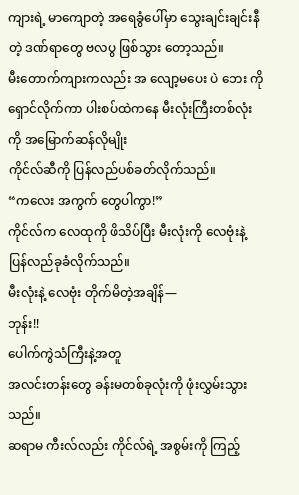ကျားရဲ့ မာကျောတဲ့ အရေခွံပေါ်မှာ သွေးချင်းချင်းနီတဲ့ ဒဏ်ရာတွေ ဗလပွ ဖြစ်သွား တော့သည်။
မီးတောက်ကျားကလည်း အ လျော့မပေး ပဲ ဘေး ကို ရှောင်လိုက်ကာ ပါးစပ်ထဲကနေ မီးလုံးကြီးတစ်လုံးကို အမြောက်ဆန်လိုမျိုး
ကိုင်လ်ဆီကို ပြန်လည်ပစ်ခတ်လိုက်သည်။
“ကလေး အကွက် တွေပါကွာ!”
ကိုင်လ်က လေထုကို ဖိသိပ်ပြီး မီးလုံးကို လေဗုံးနဲ့ ပြန်လည်ခုခံလိုက်သည်။
မီးလုံးနဲ့ လေဗုံး တိုက်မိတဲ့အချိန်—
ဘုန်း!!
ပေါက်ကွဲသံကြီးနဲ့အတူ
အလင်းတန်းတွေ ခန်းမတစ်ခုလုံးကို ဖုံးလွှမ်းသွားသည်။
ဆရာမ ကီးလ်လည်း ကိုင်လ်ရဲ့ အစွမ်းကို ကြည့်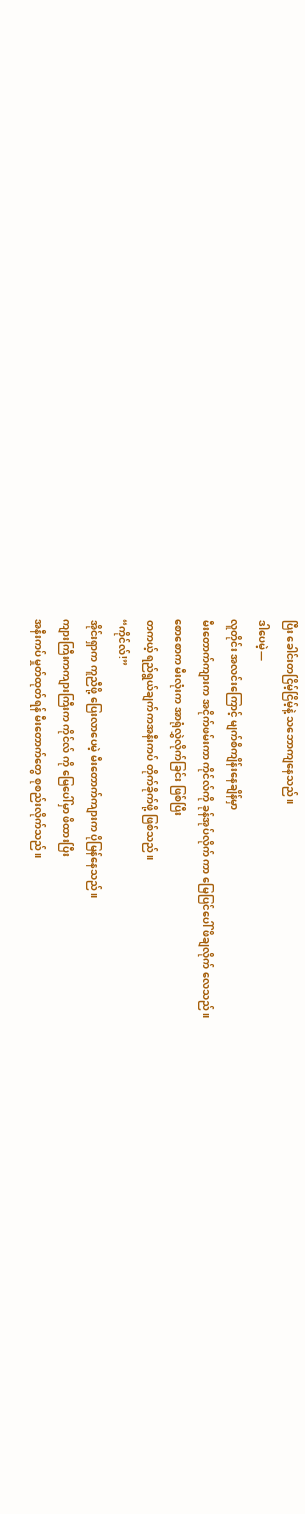ပြီး ခေါင်းတငြိမ့်ငြိမ့်နဲ့ သဘောကျနေသည်။
ဒါပေမဲ့—
လူတိုင်း အလင်းကြောင့် မျက်စိကျိန်းနေချိန်မှာ
မီးတောက်ကျားက အငိုက်ဖမ်းကာ ကိုင်လ်ကို ခုန်အုပ်လိုက် ကာ မြေပြင်ပေါ် ဖိချလိုက် လေသည်။
စောစောက မီးလုံးက အာရုံလွှဲလိုက်ခြင်း ဖြစ်ပြီး
တကယ့် ရည်ရွယ်ချက်ကအနီးကပ် တိုက်ခိုက်ဖို့ ဖြစ်သည်။
“ကိုင်လ်!”
အိုင်းရှာက ကူညီဖို့ ပြေးလာပေမဲ့ မီးတောက်ကျားက ပိုမြန်နေသည်။
ကျားကြီးကကျားကြီးက ကိုင်လ် ကို မြေပေါ်မှာ ဖိထားပြီး
အနီးကပ် မှုတ်ထုတ်ရန် မီးတောက်တွေ စုစည်းလိုက်သည်။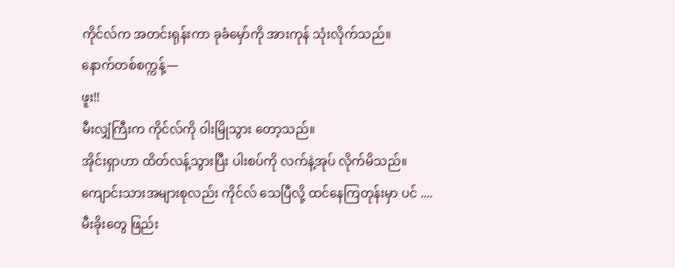ကိုင်လ်က အတင်းရုန်းကာ ခုခံမှော်ကို အားကုန် သုံးလိုက်သည်။
နောက်တစ်စက္ကန့်—
ဖူး!!
မီးလျှံကြီးက ကိုင်လ်ကို ဝါးမြိုသွား တော့သည်။
အိုင်းရှာဟာ ထိတ်လန့်သွားပြီး ပါးစပ်ကို လက်နဲ့အုပ် လိုက်မိသည်။
ကျောင်းသားအများစုလည်း ကိုင်လ် သေပြီလို့ ထင်နေကြတုန်းမှာ ပင် ....
မီးခိုးတွေ ဖြည်း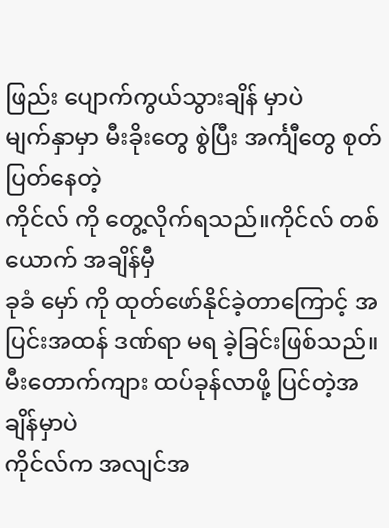ဖြည်း ပျောက်ကွယ်သွားချိန် မှာပဲ
မျက်နှာမှာ မီးခိုးတွေ စွဲပြီး အင်္ကျီတွေ စုတ်ပြတ်နေတဲ့
ကိုင်လ် ကို တွေ့လိုက်ရသည်။ကိုင်လ် တစ်ယောက် အချိန်မှီ
ခုခံ မှော် ကို ထုတ်ဖော်နိုင်ခဲ့တာကြောင့် အပြင်းအထန် ဒဏ်ရာ မရ ခဲ့ခြင်းဖြစ်သည်။
မီးတောက်ကျား ထပ်ခုန်လာဖို့ ပြင်တဲ့အချိန်မှာပဲ
ကိုင်လ်က အလျင်အ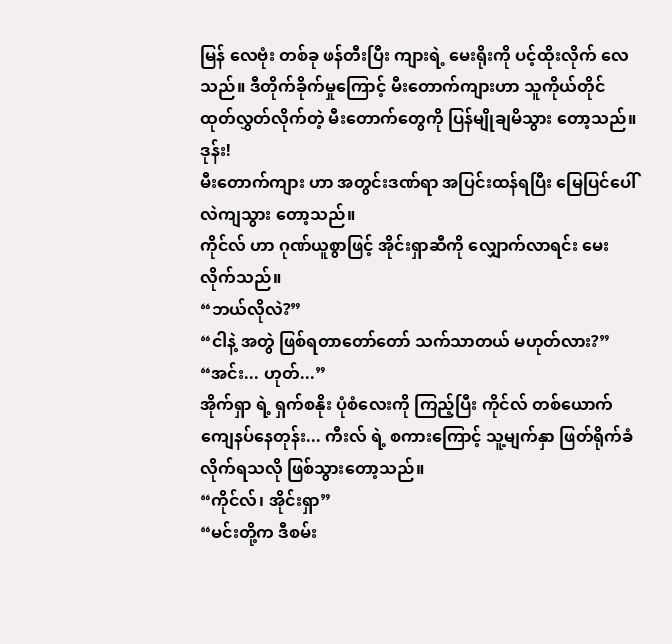မြန် လေဗုံး တစ်ခု ဖန်တီးပြီး ကျားရဲ့ မေးရိုးကို ပင့်ထိုးလိုက် လေသည်။ ဒီတိုက်ခိုက်မှုကြောင့် မီးတောက်ကျားဟာ သူကိုယ်တိုင် ထုတ်လွှတ်လိုက်တဲ့ မီးတောက်တွေကို ပြန်မျိုချမိသွား တော့သည်။
ဒုန်း!
မီးတောက်ကျား ဟာ အတွင်းဒဏ်ရာ အပြင်းထန်ရပြီး မြေပြင်ပေါ် လဲကျသွား တော့သည်။
ကိုင်လ် ဟာ ဂုဏ်ယူစွာဖြင့် အိုင်းရှာဆီကို လျှောက်လာရင်း မေးလိုက်သည်။
“ဘယ်လိုလဲ?”
“ငါနဲ့ အတွဲ ဖြစ်ရတာတော်တော် သက်သာတယ် မဟုတ်လား?”
“အင်း... ဟုတ်...”
အိုက်ရှာ ရဲ့ ရှက်စနိုး ပုံစံလေးကို ကြည့်ပြီး ကိုင်လ် တစ်ယောက် ကျေနပ်နေတုန်း... ကီးလ် ရဲ့ စကားကြောင့် သူ့မျက်နှာ ဖြတ်ရိုက်ခံလိုက်ရသလို ဖြစ်သွားတော့သည်။
“ကိုင်လ်၊ အိုင်းရှာ”
“မင်းတို့က ဒီစမ်း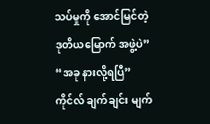သပ်မှုကို အောင်မြင်တဲ့
ဒုတိယမြောက် အဖွဲ့ပဲ”
“အခု နားလို့ရပြီ”
ကိုင်လ် ချက်ချင်း မျက်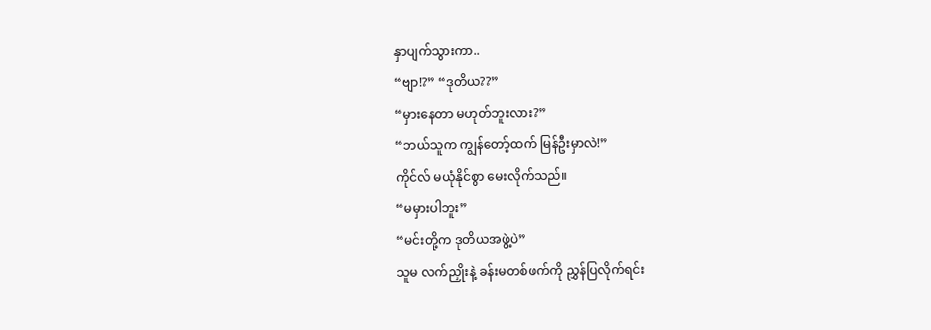နှာပျက်သွားကာ..
“ဗျာ!?” “ဒုတိယ??”
“မှားနေတာ မဟုတ်ဘူးလား?”
“ဘယ်သူက ကျွန်တော့်ထက် မြန်ဦးမှာလဲ!”
ကိုင်လ် မယုံနိုင်စွာ မေးလိုက်သည်။
“မမှားပါဘူး”
“မင်းတို့က ဒုတိယအဖွဲ့ပဲ”
သူမ လက်ညှိုးနဲ့ ခန်းမတစ်ဖက်ကို ညွှန်ပြလိုက်ရင်း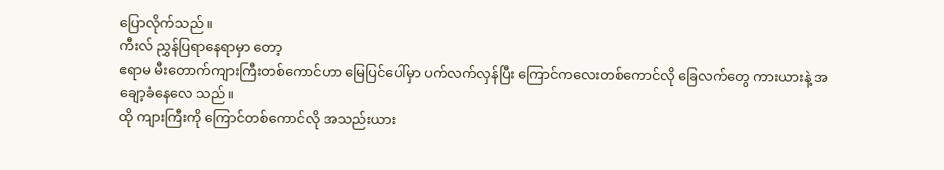ပြောလိုက်သည်။
ကီးလ် ညွှန်ပြရာနေရာမှာ တော့
ဧရာမ မီးတောက်ကျားကြီးတစ်ကောင်ဟာ မြေပြင်ပေါ်မှာ ပက်လက်လှန်ပြီး ကြောင်ကလေးတစ်ကောင်လို ခြေလက်တွေ ကားယားနဲ့ အ
ချော့ခံနေလေ သည်။
ထို ကျားကြီးကို ကြောင်တစ်ကောင်လို အသည်းယား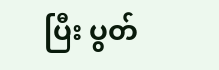ပြီး ပွတ်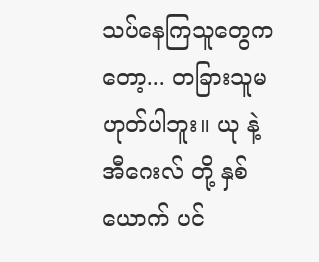သပ်နေကြသူတွေကတော့... တခြားသူမဟုတ်ပါဘူး။ ယု နဲ့ အီဂေးလ် တို့ နှစ်ယောက် ပင်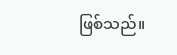ဖြစ်သည်။